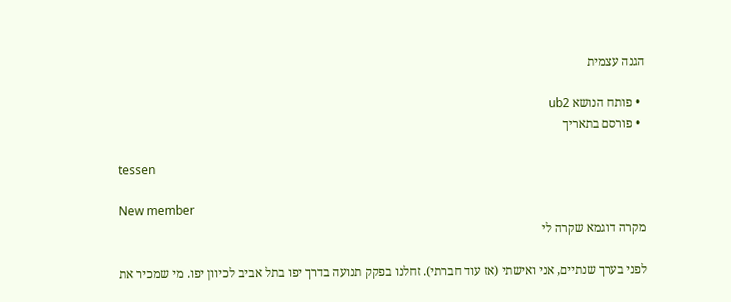הגנה עצמית

  • פותח הנושא ub2
  • פורסם בתאריך

tessen

New member
מקרה דוגמא שקרה לי

לפני בערך שנתיים, אני ואישתי (אז עוד חברתי). זחלנו בפקק תנועה בדרך יפו בתל אביב לכיוון יפו. מי שמכיר את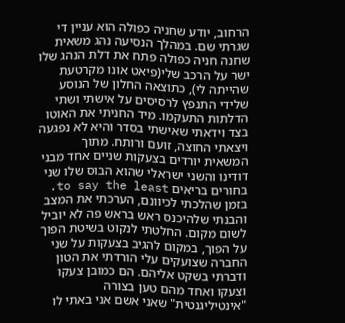הרחוב, יודע שחניה כפולה הוא עניין די שגרתי שם. במהלך הנסיעה נהג משאית שחנה חניה כפולה פתח את דלת הנהג שלו ישר על הרכב שלי(פיאט אונו מקרטעת שהייתה לי), כתוצאה החלון של הנוסע שלידי התנפץ לרסיסים על אישתי ושתי הדלתות התעקמו. מיד החניתי את האוטו בצד וידאתי שאישתי בסדר והיא לא נפגעה ויצאתי החוצה, זועם ורותח. מתוך המשאית יורדים בצעקות שניים אחד מבני דודינו והשני ישראלי שהוא הבוס שלו שני בחורים בריאים to say the least. בזמן שהלכתי לכיוונם, הערכתי את המצב והבנתי שלהיכנס ראש בראש פה לא יוביל לשום מקום. החלטתי לנקוט בשיטת הפוך על הפוך, במקום להגיב בצעקות על שני החברה שצועקים עלי הורדתי את הטון ודברתי בשקט אליהם. הם כמובן צעקו וצעקו ואחד מהם טען בצורה "אינטיליגנטית" שאני אשם אני באתי לו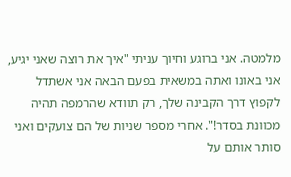מלמטה. אני ברוגע וחיוך עניתי "איך את רוצה שאני יגיע, אני באונו ואתה במשאית בפעם הבאה אני אשתדל לקפוץ דרך הקבינה שלך, רק תוודא שהרמפה תהיה מכוונת בסדר!". אחרי מספר שניות של הם צועקים ואני סותר אותם על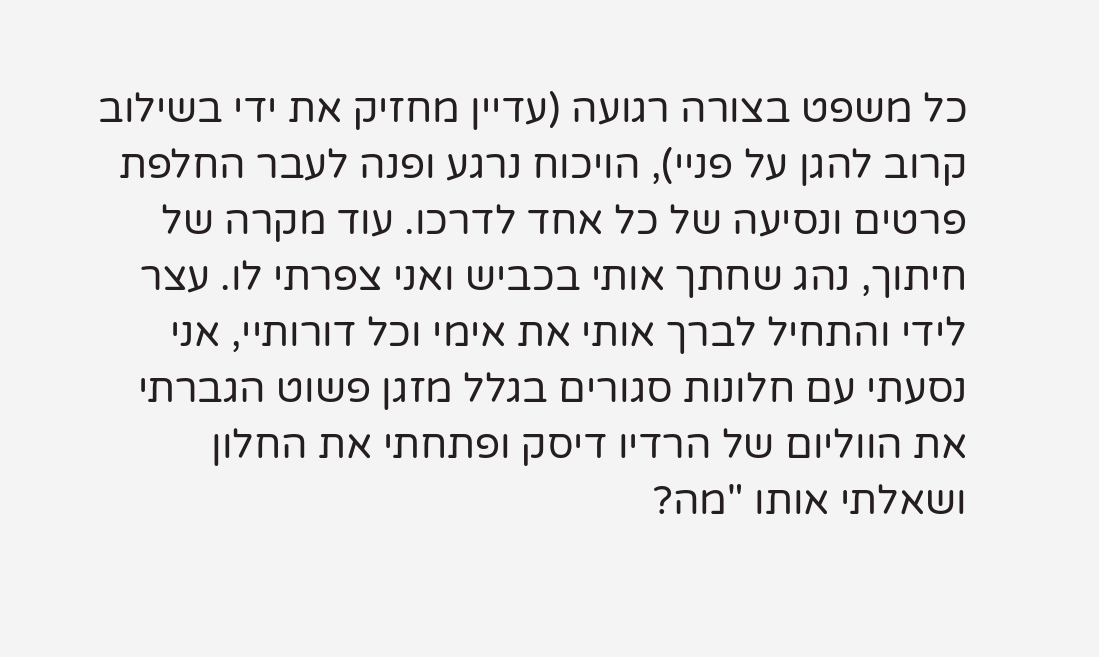כל משפט בצורה רגועה (עדיין מחזיק את ידי בשילוב קרוב להגן על פניי), הויכוח נרגע ופנה לעבר החלפת פרטים ונסיעה של כל אחד לדרכו. עוד מקרה של חיתוך, נהג שחתך אותי בכביש ואני צפרתי לו. עצר לידי והתחיל לברך אותי את אימי וכל דורותיי, אני נסעתי עם חלונות סגורים בגלל מזגן פשוט הגברתי את הווליום של הרדיו דיסק ופתחתי את החלון ושאלתי אותו "מה?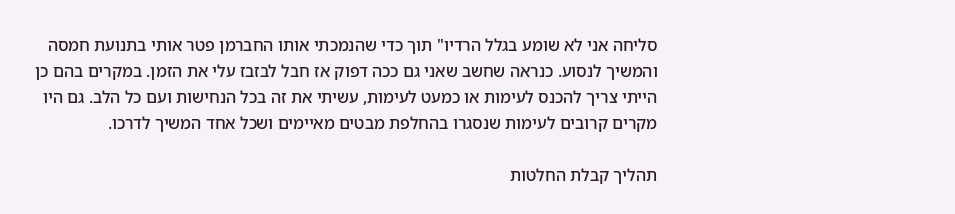סליחה אני לא שומע בגלל הרדיו" תוך כדי שהנמכתי אותו החברמן פטר אותי בתנועת חמסה והמשיך לנסוע. כנראה שחשב שאני גם ככה דפוק אז חבל לבזבז עלי את הזמן. במקרים בהם כן הייתי צריך להכנס לעימות או כמעט לעימות, עשיתי את זה בכל הנחישות ועם כל הלב. גם היו מקרים קרובים לעימות שנסגרו בהחלפת מבטים מאיימים ושכל אחד המשיך לדרכו.

תהליך קבלת החלטות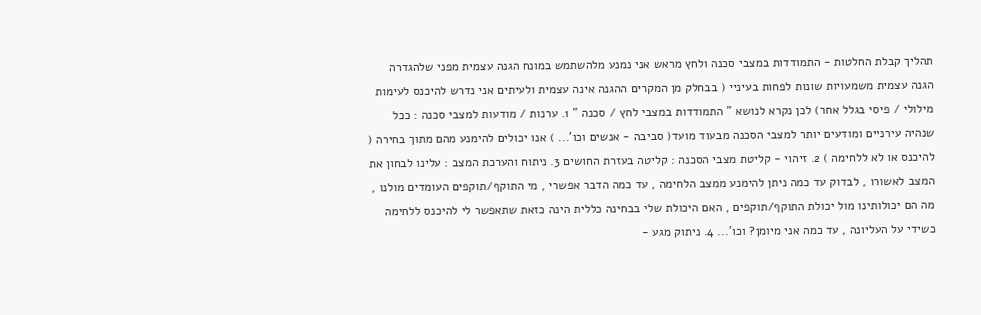תהליך קבלת החלטות - התמודדות במצבי סכנה ולחץ מראש אני נמנע מלהשתמש במונח הגנה עצמית מפני שלהגדרה הגנה עצמית משמעויות שונות לפחות בעיניי ( בבחלק מן המקרים ההגנה אינה עצמית ולעיתים אני נדרש להיכנס לעימות מילולי / פיסי בגלל אחר) לכן נקרא לנושא " התמודדות במצבי לחץ / סכנה " 1. ערנות / מודעות למצבי סכנה : ככל שנהיה עירניים ומודעים יותר למצבי הסכנה מבעוד מועד( סביבה - אנשים וכו'... ) אנו יכולים להימנע מהם מתוך בחירה ( להיכנס או לא ללחימה ) 2. זיהוי - קליטת מצבי הסכנה : קליטה בעזרת החושים 3. ניתוח והערכת המצב : עלינו לבחון את המצב לאשורו , לבדוק עד כמה ניתן להימנע ממצב הלחימה , עד כמה הדבר אפשרי , מי התוקף/תוקפים העומדים מולנו , מה הם יכולותינו מול יכולת התוקף/תוקפים , האם היכולת שלי בבחינה כללית הינה כזאת שתאפשר לי להיכנס ללחימה כשידי על העליונה , עד כמה אני מיומן? וכו'... 4. ניתוק מגע -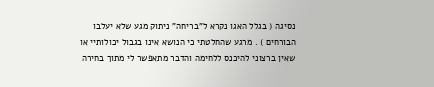נסיגה ( בגלל האגו נקרא ל"בריחה" ניתוק מגע שלא יעלבו הבורחים ) . מרגע שהחלטתי כי הנושא אינו בגבול יכולותיי או שאין ברצוני להיכנס ללחימה והדבר מתאפשר לי מתוך בחירה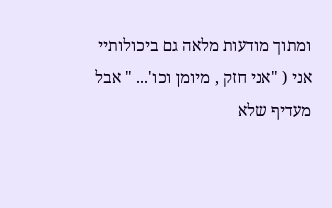ומתוך מודעות מלאה גם ביכולותיי אני ( "אני חזק , מיומן וכו'... " אבל מעדיף שלא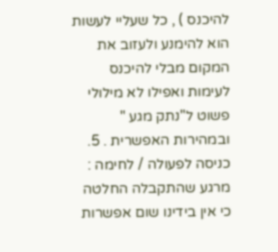להיכנס ) , כל שעליי לעשות הוא להימנע ולעזוב את המקום מבלי להיכנס לעימות ואפילו לא מילולי פשוט ל"נתק מגע " ובמהירות האפשרית . 5. כניסה לפעולה / לחימה : מרגע שהתקבלה החלטה כי אין בידינו שום אפשרות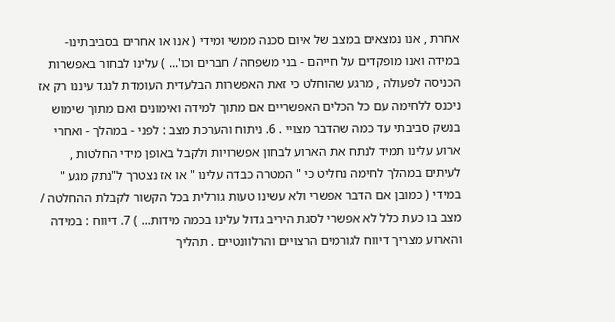אחרת , אנו נמצאים במצב של איום סכנה ממשי ומידי ( אנו או אחרים בסביבתינו- במידה ואנו מופקדים על חייהם - בני משפחה / חברים וכו'... ) עלינו לבחור באפשרות הכניסה לפעולה , מרגע שהוחלט כי זאת האפשרות הבלעדית העומדת לנגד עיננו רק אז ניכנס ללחימה עם כל הכלים האפשריים אם מתוך למידה ואימונים ואם מתוך שימוש בנשק סביבתי עד כמה שהדבר מצויי . 6. ניתוח והערכת מצב : לפני - במהלך - ואחרי ארוע עלינו תמיד לנתח את הארוע לבחון אפשרויות ולקבל באופן מידי החלטות , לעיתים במהלך לחימה נחליט כי " המטרה כבדה עלינו " או אז נצטרך ל"נתק מגע " במידי ( כמובן אם הדבר אפשרי ולא עשינו טעות גורלית בכל הקשור לקבלת ההחלטה / מצב בו כעת כלל לא אפשרי לסגת היריב גדול עלינו בכמה מידות... ) 7. דיווח : במידה והארוע מצריך דיווח לגורמים הרצויים והרלוונטיים . תהליך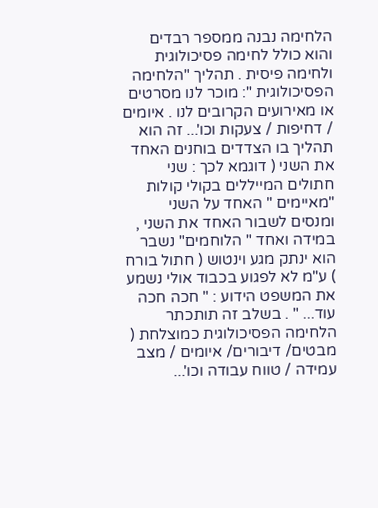הלחימה נבנה ממספר רבדים והוא כולל לחימה פסיכולוגית ולחימה פיסית . תהליך "הלחימה הפסיכולוגית ": מוכר לנו מסרטים או מאירועים הקרובים לנו . איומים / דחיפות / צעקות וכו'... זה הוא תהליך בו הצדדים בוחנים האחד את השני ( דוגמא לכך : שני חתולים המייללים בקולי קולות "מאיימים " האחד על השני ומנסים לשבור האחד את השני , במידה ואחד " הלוחמים" נשבר הוא ינתק מגע וינטוש ( חתול בורח ) ע"מ לא לפגוע בכבוד אולי נשמע את המשפט הידוע : " חכה חכה עוד... " . בשלב זה תותכתר הלחימה הפסיכולוגית כמוצלחת ( מבטים/ דיבורים/ איומים / מצב עמידה / טווח עבודה וכו'...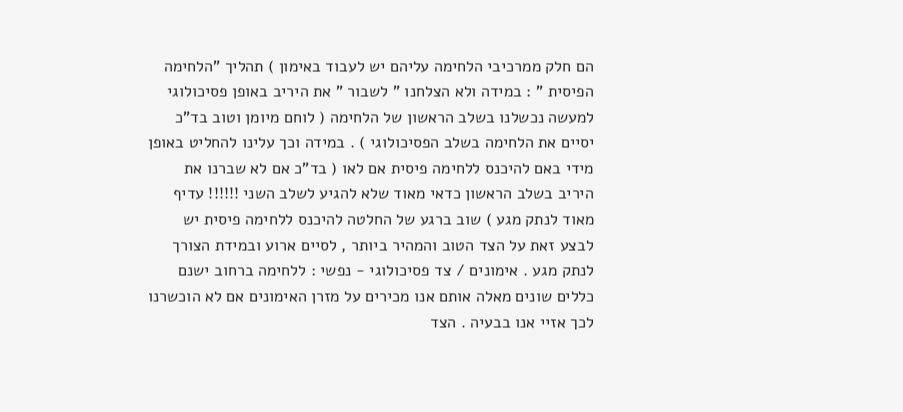הם חלק ממרכיבי הלחימה עליהם יש לעבוד באימון ) תהליך "הלחימה הפיסית " : במידה ולא הצלחנו " לשבור " את היריב באופן פסיכולוגי למעשה נכשלנו בשלב הראשון של הלחימה ( לוחם מיומן וטוב בד"כ יסיים את הלחימה בשלב הפסיכולוגי ) . במידה וכך עלינו להחליט באופן מידי באם להיכנס ללחימה פיסית אם לאו ( בד"כ אם לא שברנו את היריב בשלב הראשון כדאי מאוד שלא להגיע לשלב השני !!!!!! עדיף מאוד לנתק מגע ) שוב ברגע של החלטה להיכנס ללחימה פיסית יש לבצע זאת על הצד הטוב והמהיר ביותר , לסיים ארוע ובמידת הצורך לנתק מגע . אימונים / צד פסיכולוגי - נפשי : ללחימה ברחוב ישנם כללים שונים מאלה אותם אנו מכירים על מזרן האימונים אם לא הוכשרנו לכך אזיי אנו בבעיה . הצד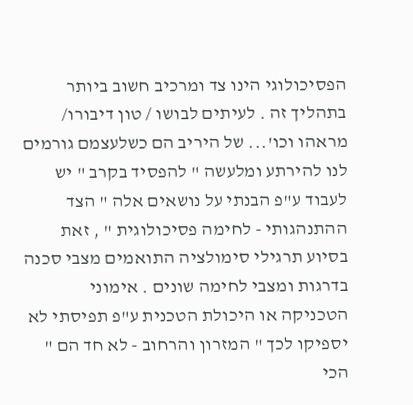הפסיכולוגי הינו צד ומרכיב חשוב ביותר בתהליך זה . לעיתים לבושו / טון דיבורו/ מראהו וכו'... של היריב הם כשלעצמם גורמים לנו להירתע ומלעשה " להפסיד בקרב " יש לעבוד ע"פ הבנתי על נושאים אלה " הצד ההתנהגותי - לחימה פסיכולוגית " , זאת בסיוע תרגילי סימולציה התואמים מצבי סכנה בדרגות ומצבי לחימה שונים . אימוני הטכניקה או היכולת הטכנית ע"פ תפיסתי לא יספיקו לכך " המזרון והרחוב - לא חד הם " הכי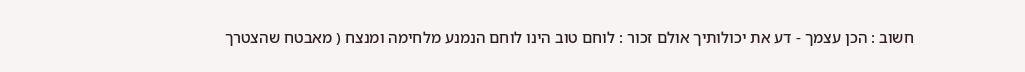חשוב : הכן עצמך - דע את יכולותיך אולם זכור : לוחם טוב הינו לוחם הנמנע מלחימה ומנצח ( מאבטח שהצטרך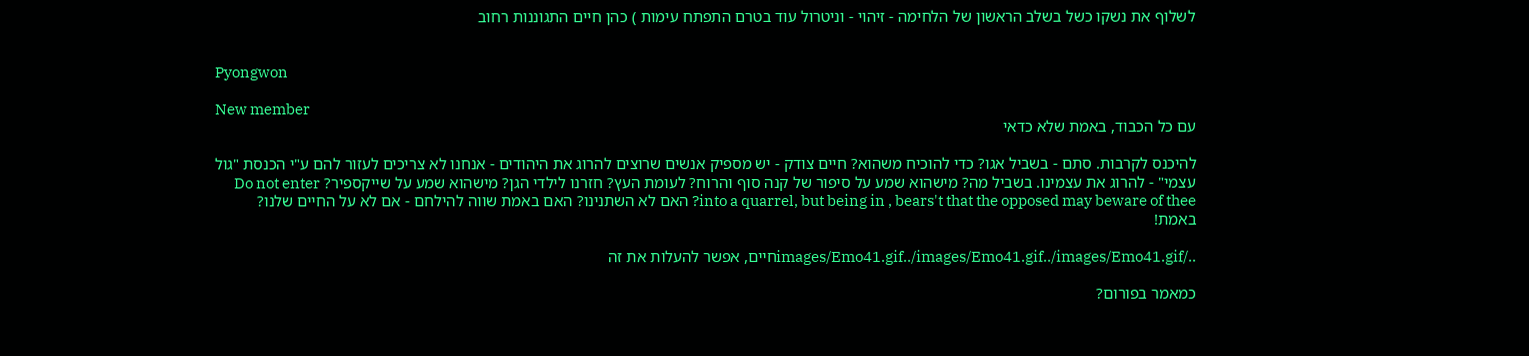לשלוף את נשקו כשל בשלב הראשון של הלחימה - זיהוי - וניטרול עוד בטרם התפתח עימות ) כהן חיים התגוננות רחוב


Pyongwon

New member
עם כל הכבוד, באמת שלא כדאי

להיכנס לקרבות. סתם - בשביל אגו? כדי להוכיח משהוא? חיים צודק - יש מספיק אנשים שרוצים להרוג את היהודים - אנחנו לא צריכים לעזור להם ע"י הכנסת "גול עצמי" - להרוג את עצמינו. בשביל מה? מישהוא שמע על סיפור של קנה סוף והרוח? לעומת העץ? חזרנו לילדי הגן? מישהוא שמע על שייקספיר? Do not enter into a quarrel, but being in , bears't that the opposed may beware of thee? האם לא השתנינו? האם באמת שווה להילחם - אם לא על החיים שלנו? באמת!

../images/Emo41.gif../images/Emo41.gif../images/Emo41.gifחיים, אפשר להעלות את זה

כמאמר בפורום?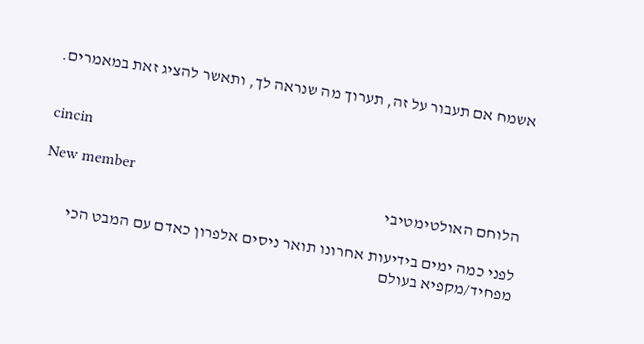אשמח אם תעבור על זה, תערוך מה שנראה לך, ותאשר להציג זאת במאמרים.


cincin

New member
הלוחם האולטימטיבי

לפני כמה ימים בידיעות אחרונו תואר ניסים אלפרון כאדם עם המבט הכי מפחיד/מקפיא בעולם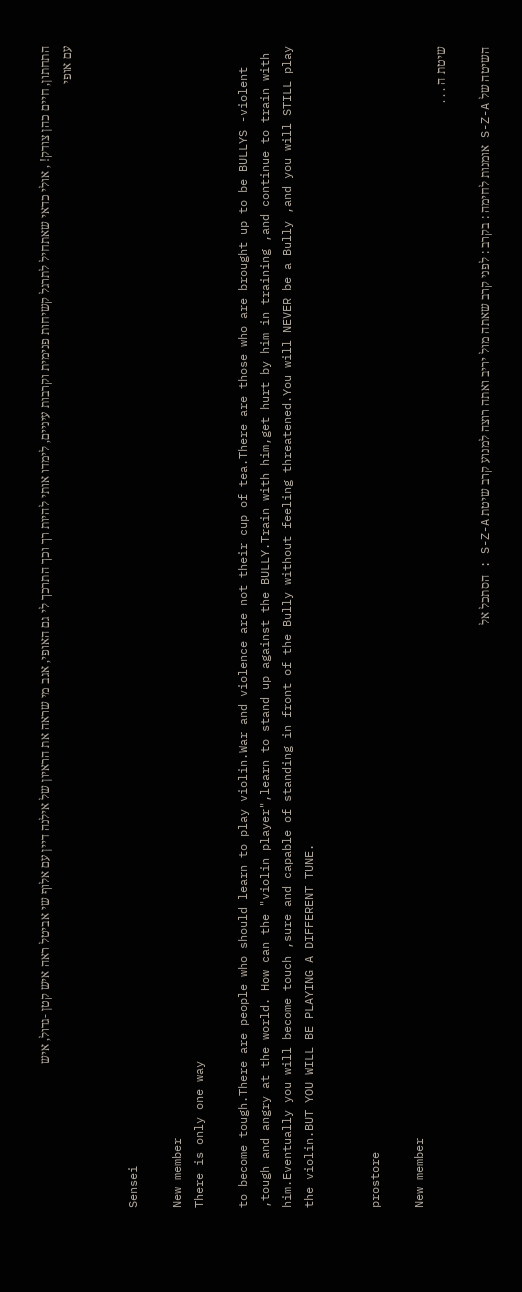התחתון, חיים כהן צודק! , אולי כדאי שאתחיל לתרגל קשיחות פנימית וקרבות עיניים, לימדו אותי להיות רך וכך התרכך לי גם האופי, אגב מי שראה את הראיון של אילנה דיין עם אלוף שי אביטל ראה איש קטן -גדול, איש עם אופי


Sensei

New member
There is only one way

to become tough.There are people who should learn to play violin.War and violence are not their cup of tea.There are those who are brought up to be BULLYS -violent ,tough and angry at the world. How can the "violin player",learn to stand up against the BULLY.Train with him,get hurt by him in training ,and continue to train with him.Eventually you will become touch ,sure and capable of standing in front of the Bully without feeling threatened.You will NEVER be a Bully ,and you will STILL play the violin.BUT YOU WILL BE PLAYING A DIFFERENT TUNE.


prostore

New member
שיטת ה . . .

השיטה של S-Z-A אומנות לחימה : בקרב : לפני קרב שאתה מול יריב ואתה רוצה למנוע קרב שיטת S-Z-A : הסתכל אל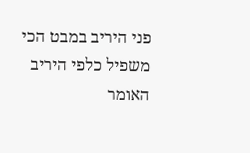פני היריב במבט הכי משפיל כלפי היריב האומר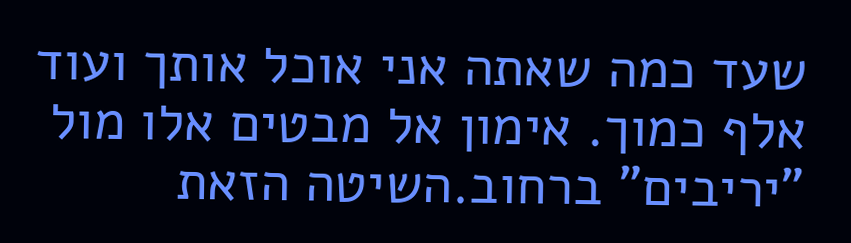שעד כמה שאתה אני אוכל אותך ועוד אלף כמוך. אימון אל מבטים אלו מול "יריבים" ברחוב.השיטה הזאת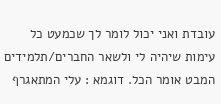עובדת ואני יכול לומר לך שכמעט כל עימות שיהיה לי ולשאר החברים/תלמידים המבט אומר הכל. דוגמא : עלי המתאגרף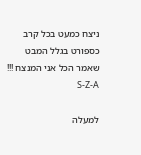ניצח כמעט בכל קרב כספורט בגלל המבט שאמר הכל אני המנצח !!! S-Z-A

למעלה